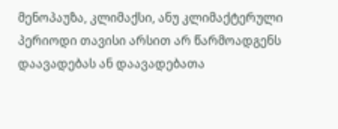მენოპაუზა, კლიმაქსი, ანუ კლიმაქტერული პერიოდი თავისი არსით არ წარმოადგენს დაავადებას ან დაავადებათა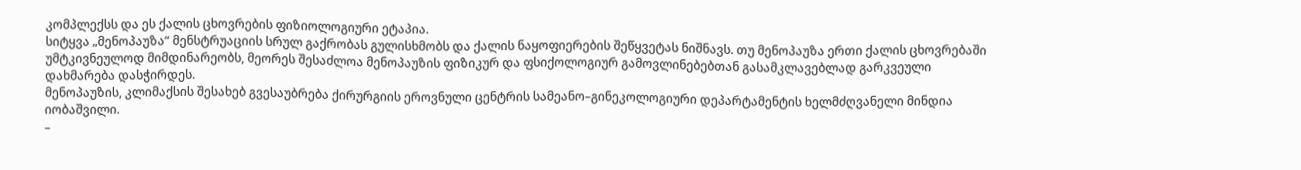კომპლექსს და ეს ქალის ცხოვრების ფიზიოლოგიური ეტაპია.
სიტყვა „მენოპაუზა“ მენსტრუაციის სრულ გაქრობას გულისხმობს და ქალის ნაყოფიერების შეწყვეტას ნიშნავს. თუ მენოპაუზა ერთი ქალის ცხოვრებაში უმტკივნეულოდ მიმდინარეობს, მეორეს შესაძლოა მენოპაუზის ფიზიკურ და ფსიქოლოგიურ გამოვლინებებთან გასამკლავებლად გარკვეული დახმარება დასჭირდეს.
მენოპაუზის, კლიმაქსის შესახებ გვესაუბრება ქირურგიის ეროვნული ცენტრის სამეანო–გინეკოლოგიური დეპარტამენტის ხელმძღვანელი მინდია იობაშვილი.
–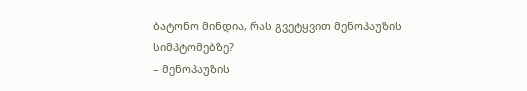ბატონო მინდია, რას გვეტყვით მენოპაუზის სიმპტომებზე?
– მენოპაუზის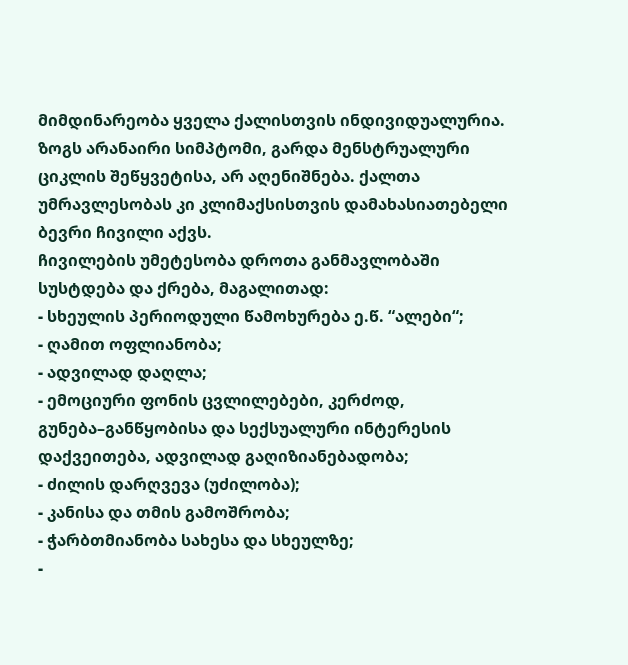მიმდინარეობა ყველა ქალისთვის ინდივიდუალურია. ზოგს არანაირი სიმპტომი, გარდა მენსტრუალური ციკლის შეწყვეტისა, არ აღენიშნება. ქალთა უმრავლესობას კი კლიმაქსისთვის დამახასიათებელი ბევრი ჩივილი აქვს.
ჩივილების უმეტესობა დროთა განმავლობაში სუსტდება და ქრება, მაგალითად:
- სხეულის პერიოდული წამოხურება ე.წ. “ალები“;
- ღამით ოფლიანობა;
- ადვილად დაღლა;
- ემოციური ფონის ცვლილებები, კერძოდ, გუნება–განწყობისა და სექსუალური ინტერესის დაქვეითება, ადვილად გაღიზიანებადობა;
- ძილის დარღვევა (უძილობა);
- კანისა და თმის გამოშრობა;
- ჭარბთმიანობა სახესა და სხეულზე;
-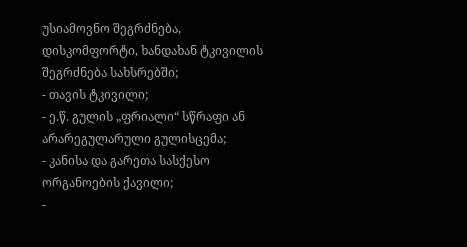უსიამოვნო შეგრძნება, დისკომფორტი, ხანდახან ტკივილის შეგრძნება სახსრებში;
- თავის ტკივილი;
- ე.წ. გულის „ფრიალი“ სწრაფი ან არარეგულარული გულისცემა;
- კანისა და გარეთა სასქესო ორგანოების ქავილი;
-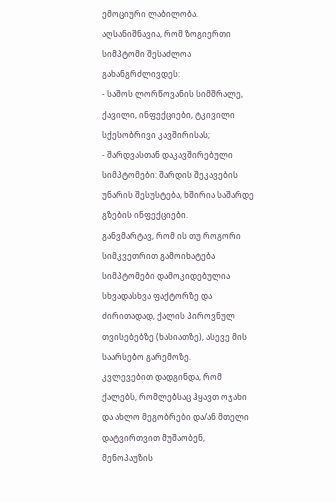ემოციური ლაბილობა.
აღსანიშნავია, რომ ზოგიერთი სიმპტომი შესაძლოა გახანგრძლივდეს:
- საშოს ლორწოვანის სიმშრალე, ქავილი, ინფექციები, ტკივილი სქესობრივი კავშირისას;
- შარდვასთან დაკავშირებული სიმპტომები: შარდის შეკავების უნარის შესუსტება, ხშირია საშარდე გზების ინფექციები.
განვმარტავ, რომ ის თუ როგორი სიმკვეთრით გამოიხატება სიმპტომები დამოკიდებულია სხვადასხვა ფაქტორზე და ძირითადად, ქალის პიროვნულ თვისებებზე (ხასიათზე), ასევე მის საარსებო გარემოზე.
კვლევებით დადგინდა, რომ ქალებს, რომლებსაც ჰყავთ ოჯახი და ახლო მეგობრები და/ან მთელი დატვირთვით მუშაობენ, მენოპაუზის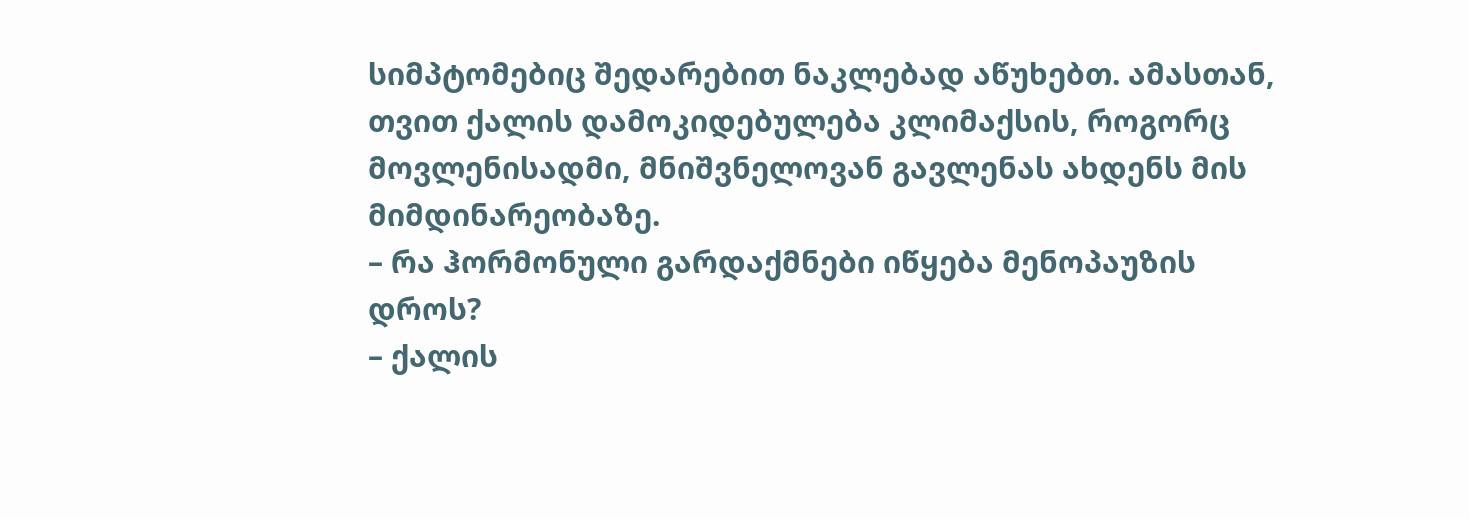სიმპტომებიც შედარებით ნაკლებად აწუხებთ. ამასთან, თვით ქალის დამოკიდებულება კლიმაქსის, როგორც მოვლენისადმი, მნიშვნელოვან გავლენას ახდენს მის მიმდინარეობაზე.
– რა ჰორმონული გარდაქმნები იწყება მენოპაუზის დროს?
– ქალის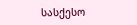სასქესო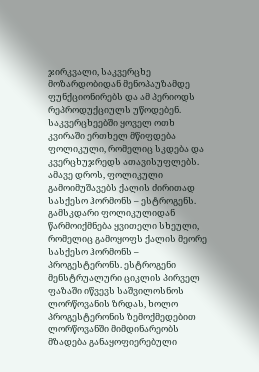ჯირკვალი, საკვერცხე მოზარდობიდან მენოპაუზამდე ფუნქციონირებს და ამ პერიოდს რეპროდუქციულს უწოდებენ.
საკვერცხეებში ყოველ ოთხ კვირაში ერთხელ მწიფდება ფოლიკული, რომელიც სკდება და კვერცხუჯრედს ათავისუფლებს. ამავე დროს, ფოლიკული გამოიმუშავებს ქალის ძირითად სასქესო ჰორმონს – ესტროგენს. გამსკდარი ფოლიკულიდან წარმოიქმნება ყვითელი სხეული, რომელიც გამოყოფს ქალის მეორე სასქესო ჰორმონს – პროგესტერონს. ესტროგენი მენსტრუალური ციკლის პირველ ფაზაში იწვევს საშვილოსნოს ლორწოვანის ზრდას, ხოლო პროგესტერონის ზემოქმედებით ლორწოვანში მიმდინარეობს მზადება განაყოფიერებული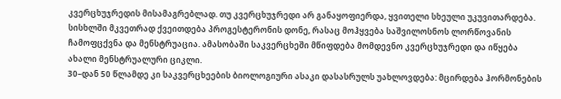კვერცხუჯრედის მისამაგრებლად. თუ კვერცხუჯრედი არ განაყოფიერდა, ყვითელი სხეული უკუვითარდება. სისხლში მკვეთრად ქვეითდება პროგესტერონის დონე, რასაც მოჰყვება საშვილოსნოს ლორწოვანის ჩამოფცქვნა და მენსტრუაცია. ამასობაში საკვერცხეში მწიფდება მომდევნო კვერცხუჯრედი და იწყება ახალი მენსტრუალური ციკლი.
30–დან 50 წლამდე კი საკვერცხეების ბიოლოგიური ასაკი დასასრულს უახლოვდება: მცირდება ჰორმონების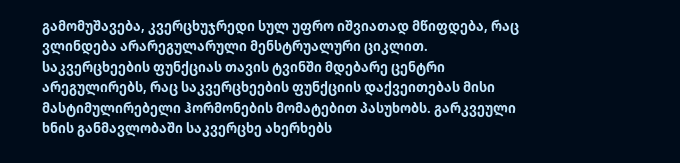გამომუშავება, კვერცხუჯრედი სულ უფრო იშვიათად მწიფდება, რაც ვლინდება არარეგულარული მენსტრუალური ციკლით. საკვერცხეების ფუნქციას თავის ტვინში მდებარე ცენტრი არეგულირებს, რაც საკვერცხეების ფუნქციის დაქვეითებას მისი მასტიმულირებელი ჰორმონების მომატებით პასუხობს. გარკვეული ხნის განმავლობაში საკვერცხე ახერხებს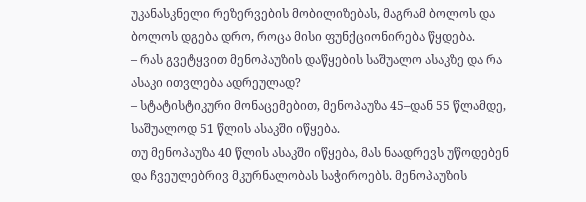უკანასკნელი რეზერვების მობილიზებას, მაგრამ ბოლოს და ბოლოს დგება დრო, როცა მისი ფუნქციონირება წყდება.
– რას გვეტყვით მენოპაუზის დაწყების საშუალო ასაკზე და რა ასაკი ითვლება ადრეულად?
– სტატისტიკური მონაცემებით, მენოპაუზა 45–დან 55 წლამდე, საშუალოდ 51 წლის ასაკში იწყება.
თუ მენოპაუზა 40 წლის ასაკში იწყება, მას ნაადრევს უწოდებენ და ჩვეულებრივ მკურნალობას საჭიროებს. მენოპაუზის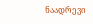ნაადრევი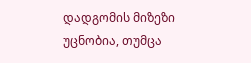დადგომის მიზეზი უცნობია, თუმცა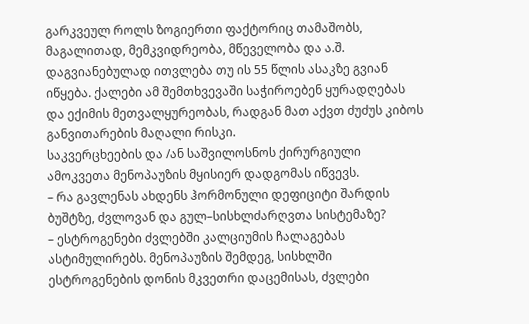გარკვეულ როლს ზოგიერთი ფაქტორიც თამაშობს, მაგალითად, მემკვიდრეობა, მწეველობა და ა.შ.
დაგვიანებულად ითვლება თუ ის 55 წლის ასაკზე გვიან იწყება. ქალები ამ შემთხვევაში საჭიროებენ ყურადღებას და ექიმის მეთვალყურეობას, რადგან მათ აქვთ ძუძუს კიბოს განვითარების მაღალი რისკი.
საკვერცხეების და /ან საშვილოსნოს ქირურგიული ამოკვეთა მენოპაუზის მყისიერ დადგომას იწვევს.
– რა გავლენას ახდენს ჰორმონული დეფიციტი შარდის ბუშტზე, ძვლოვან და გულ–სისხლძარღვთა სისტემაზე?
– ესტროგენები ძვლებში კალციუმის ჩალაგებას ასტიმულირებს. მენოპაუზის შემდეგ, სისხლში ესტროგენების დონის მკვეთრი დაცემისას, ძვლები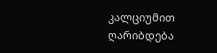კალციუმით ღარიბდება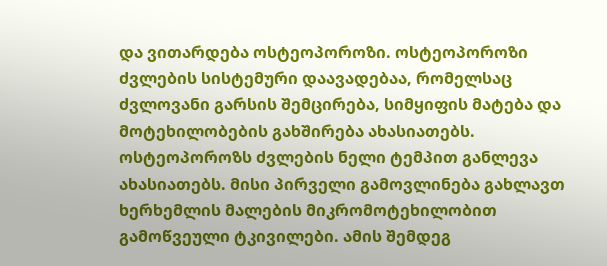და ვითარდება ოსტეოპოროზი. ოსტეოპოროზი ძვლების სისტემური დაავადებაა, რომელსაც ძვლოვანი გარსის შემცირება, სიმყიფის მატება და მოტეხილობების გახშირება ახასიათებს. ოსტეოპოროზს ძვლების ნელი ტემპით განლევა ახასიათებს. მისი პირველი გამოვლინება გახლავთ ხერხემლის მალების მიკრომოტეხილობით გამოწვეული ტკივილები. ამის შემდეგ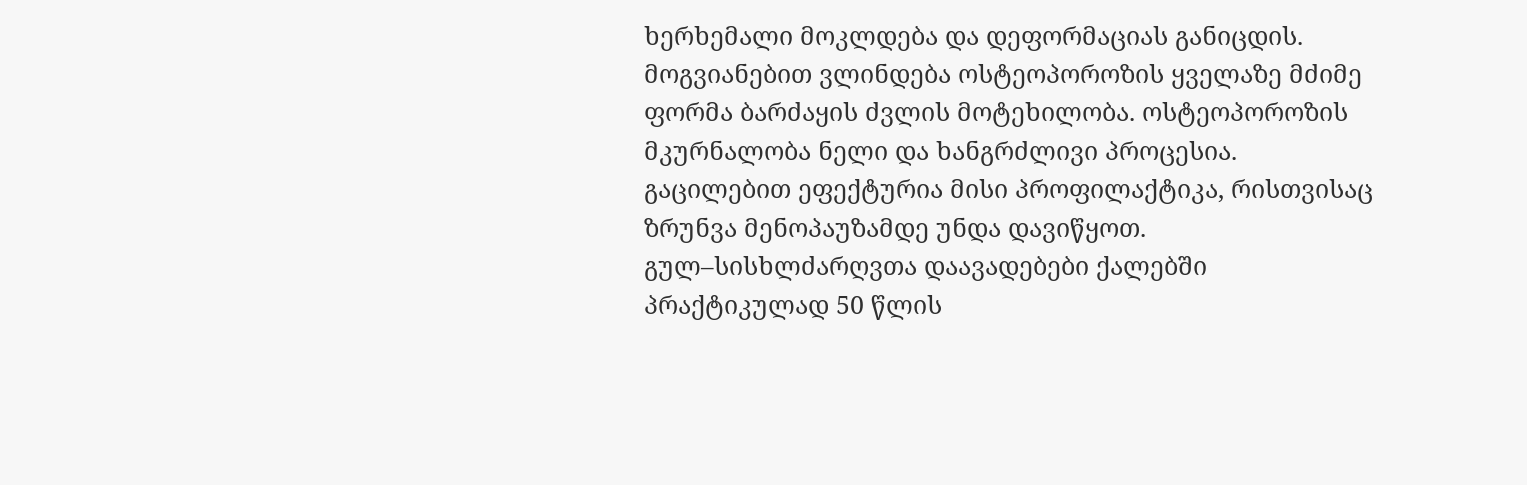ხერხემალი მოკლდება და დეფორმაციას განიცდის. მოგვიანებით ვლინდება ოსტეოპოროზის ყველაზე მძიმე ფორმა ბარძაყის ძვლის მოტეხილობა. ოსტეოპოროზის მკურნალობა ნელი და ხანგრძლივი პროცესია. გაცილებით ეფექტურია მისი პროფილაქტიკა, რისთვისაც ზრუნვა მენოპაუზამდე უნდა დავიწყოთ.
გულ–სისხლძარღვთა დაავადებები ქალებში პრაქტიკულად 50 წლის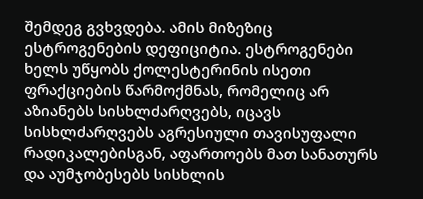შემდეგ გვხვდება. ამის მიზეზიც ესტროგენების დეფიციტია. ესტროგენები ხელს უწყობს ქოლესტერინის ისეთი ფრაქციების წარმოქმნას, რომელიც არ აზიანებს სისხლძარღვებს, იცავს სისხლძარღვებს აგრესიული თავისუფალი რადიკალებისგან, აფართოებს მათ სანათურს და აუმჯობესებს სისხლის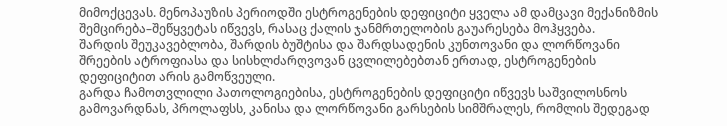მიმოქცევას. მენოპაუზის პერიოდში ესტროგენების დეფიციტი ყველა ამ დამცავი მექანიზმის შემცირება–შეწყვეტას იწვევს, რასაც ქალის ჯანმრთელობის გაუარესება მოჰყვება.
შარდის შეუკავებლობა, შარდის ბუშტისა და შარდსადენის კუნთოვანი და ლორწოვანი შრეების ატროფიასა და სისხლძარღვოვან ცვლილებებთან ერთად, ესტროგენების დეფიციტით არის გამოწვეული.
გარდა ჩამოთვლილი პათოლოგიებისა, ესტროგენების დეფიციტი იწვევს საშვილოსნოს გამოვარდნას, პროლაფსს, კანისა და ლორწოვანი გარსების სიმშრალეს, რომლის შედეგად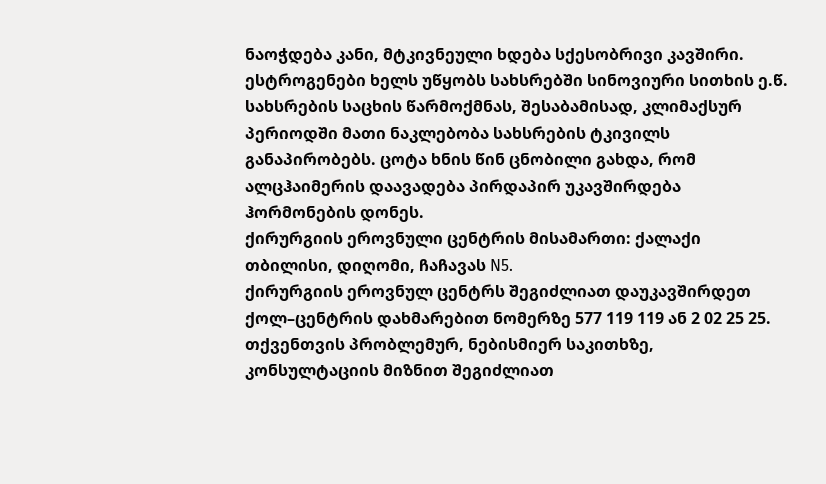ნაოჭდება კანი, მტკივნეული ხდება სქესობრივი კავშირი. ესტროგენები ხელს უწყობს სახსრებში სინოვიური სითხის ე.წ. სახსრების საცხის წარმოქმნას, შესაბამისად, კლიმაქსურ პერიოდში მათი ნაკლებობა სახსრების ტკივილს განაპირობებს. ცოტა ხნის წინ ცნობილი გახდა, რომ ალცჰაიმერის დაავადება პირდაპირ უკავშირდება ჰორმონების დონეს.
ქირურგიის ეროვნული ცენტრის მისამართი: ქალაქი თბილისი, დიღომი, ჩაჩავას N5.
ქირურგიის ეროვნულ ცენტრს შეგიძლიათ დაუკავშირდეთ ქოლ–ცენტრის დახმარებით ნომერზე 577 119 119 ან 2 02 25 25.
თქვენთვის პრობლემურ, ნებისმიერ საკითხზე, კონსულტაციის მიზნით შეგიძლიათ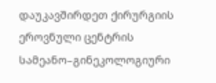დაუკავშირდეთ ქირურგიის ეროვნული ცენტრის სამეანო–გინეკოლოგიური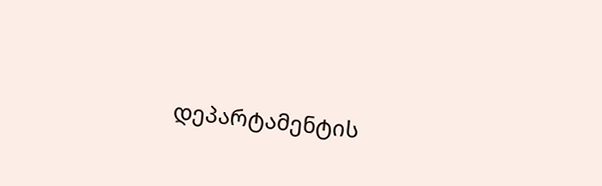დეპარტამენტის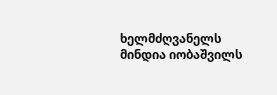ხელმძღვანელს მინდია იობაშვილს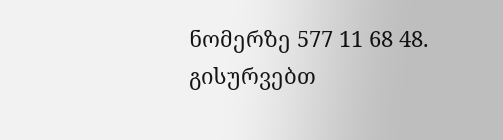ნომერზე 577 11 68 48.
გისურვებთ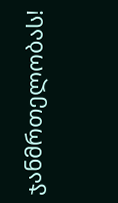ჯანმრთელობას!